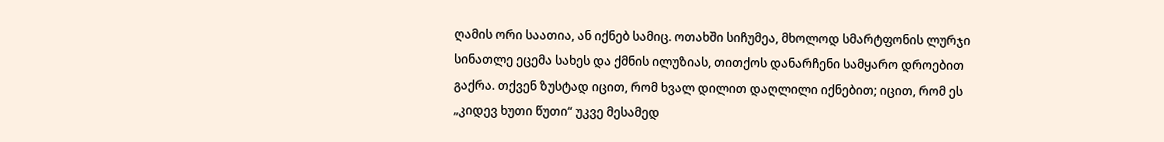ღამის ორი საათია, ან იქნებ სამიც. ოთახში სიჩუმეა, მხოლოდ სმარტფონის ლურჯი სინათლე ეცემა სახეს და ქმნის ილუზიას, თითქოს დანარჩენი სამყარო დროებით გაქრა. თქვენ ზუსტად იცით, რომ ხვალ დილით დაღლილი იქნებით; იცით, რომ ეს „კიდევ ხუთი წუთი“ უკვე მესამედ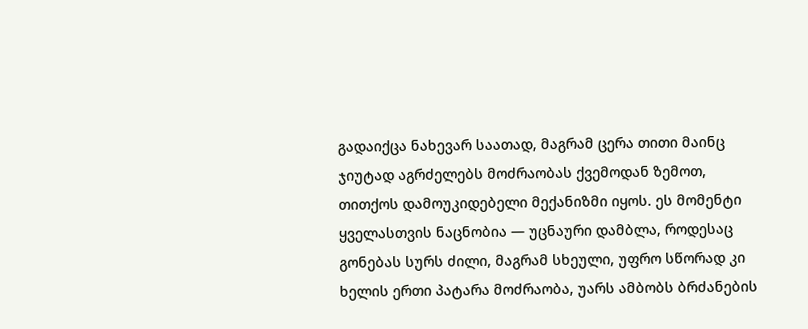გადაიქცა ნახევარ საათად, მაგრამ ცერა თითი მაინც ჯიუტად აგრძელებს მოძრაობას ქვემოდან ზემოთ, თითქოს დამოუკიდებელი მექანიზმი იყოს. ეს მომენტი ყველასთვის ნაცნობია — უცნაური დამბლა, როდესაც გონებას სურს ძილი, მაგრამ სხეული, უფრო სწორად კი ხელის ერთი პატარა მოძრაობა, უარს ამბობს ბრძანების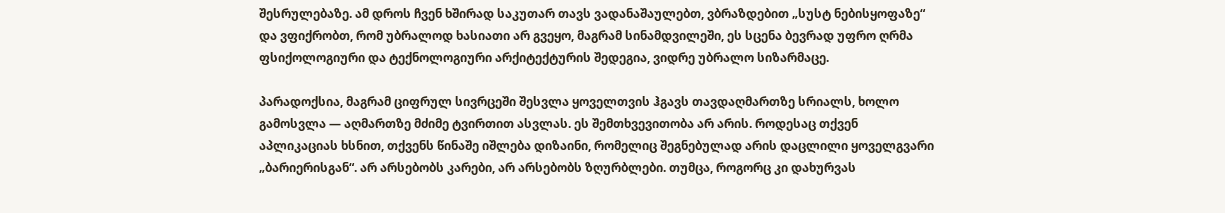შესრულებაზე. ამ დროს ჩვენ ხშირად საკუთარ თავს ვადანაშაულებთ, ვბრაზდებით „სუსტ ნებისყოფაზე“ და ვფიქრობთ, რომ უბრალოდ ხასიათი არ გვეყო, მაგრამ სინამდვილეში, ეს სცენა ბევრად უფრო ღრმა ფსიქოლოგიური და ტექნოლოგიური არქიტექტურის შედეგია, ვიდრე უბრალო სიზარმაცე.

პარადოქსია, მაგრამ ციფრულ სივრცეში შესვლა ყოველთვის ჰგავს თავდაღმართზე სრიალს, ხოლო გამოსვლა — აღმართზე მძიმე ტვირთით ასვლას. ეს შემთხვევითობა არ არის. როდესაც თქვენ აპლიკაციას ხსნით, თქვენს წინაშე იშლება დიზაინი, რომელიც შეგნებულად არის დაცლილი ყოველგვარი „ბარიერისგან“. არ არსებობს კარები, არ არსებობს ზღურბლები. თუმცა, როგორც კი დახურვას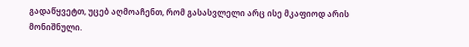გადაწყვეტთ, უცებ აღმოაჩენთ, რომ გასასვლელი არც ისე მკაფიოდ არის მონიშნული.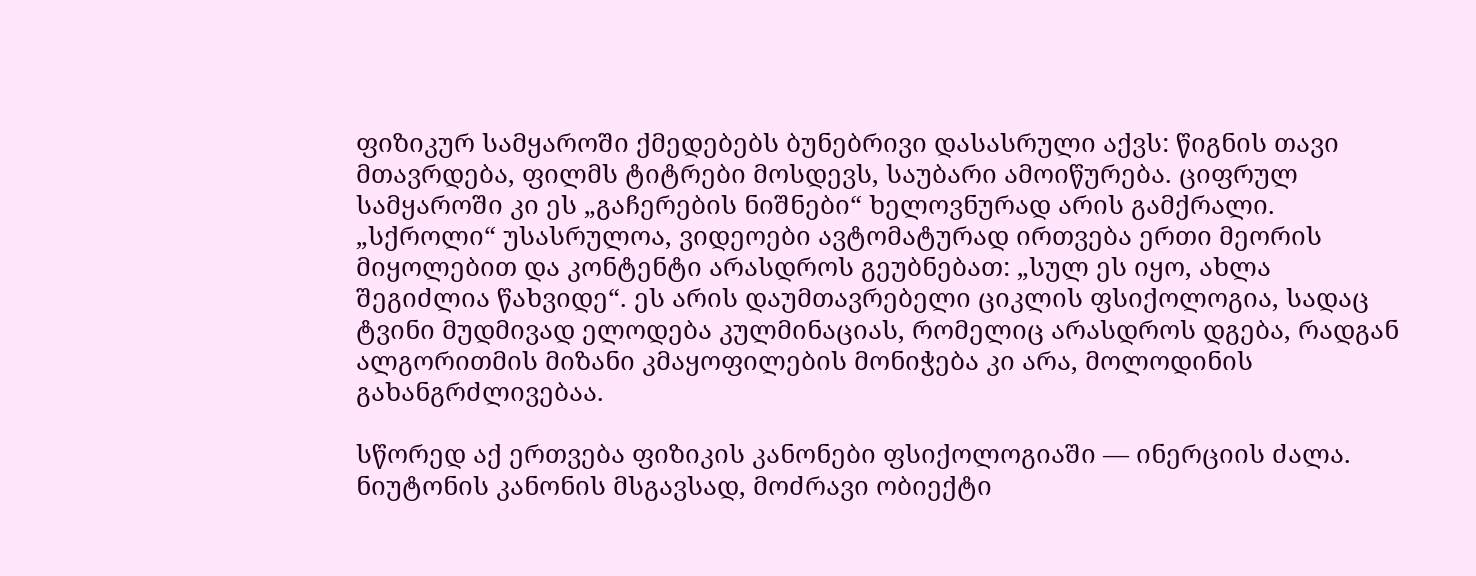ფიზიკურ სამყაროში ქმედებებს ბუნებრივი დასასრული აქვს: წიგნის თავი მთავრდება, ფილმს ტიტრები მოსდევს, საუბარი ამოიწურება. ციფრულ სამყაროში კი ეს „გაჩერების ნიშნები“ ხელოვნურად არის გამქრალი. „სქროლი“ უსასრულოა, ვიდეოები ავტომატურად ირთვება ერთი მეორის მიყოლებით და კონტენტი არასდროს გეუბნებათ: „სულ ეს იყო, ახლა შეგიძლია წახვიდე“. ეს არის დაუმთავრებელი ციკლის ფსიქოლოგია, სადაც ტვინი მუდმივად ელოდება კულმინაციას, რომელიც არასდროს დგება, რადგან ალგორითმის მიზანი კმაყოფილების მონიჭება კი არა, მოლოდინის გახანგრძლივებაა.

სწორედ აქ ერთვება ფიზიკის კანონები ფსიქოლოგიაში — ინერციის ძალა. ნიუტონის კანონის მსგავსად, მოძრავი ობიექტი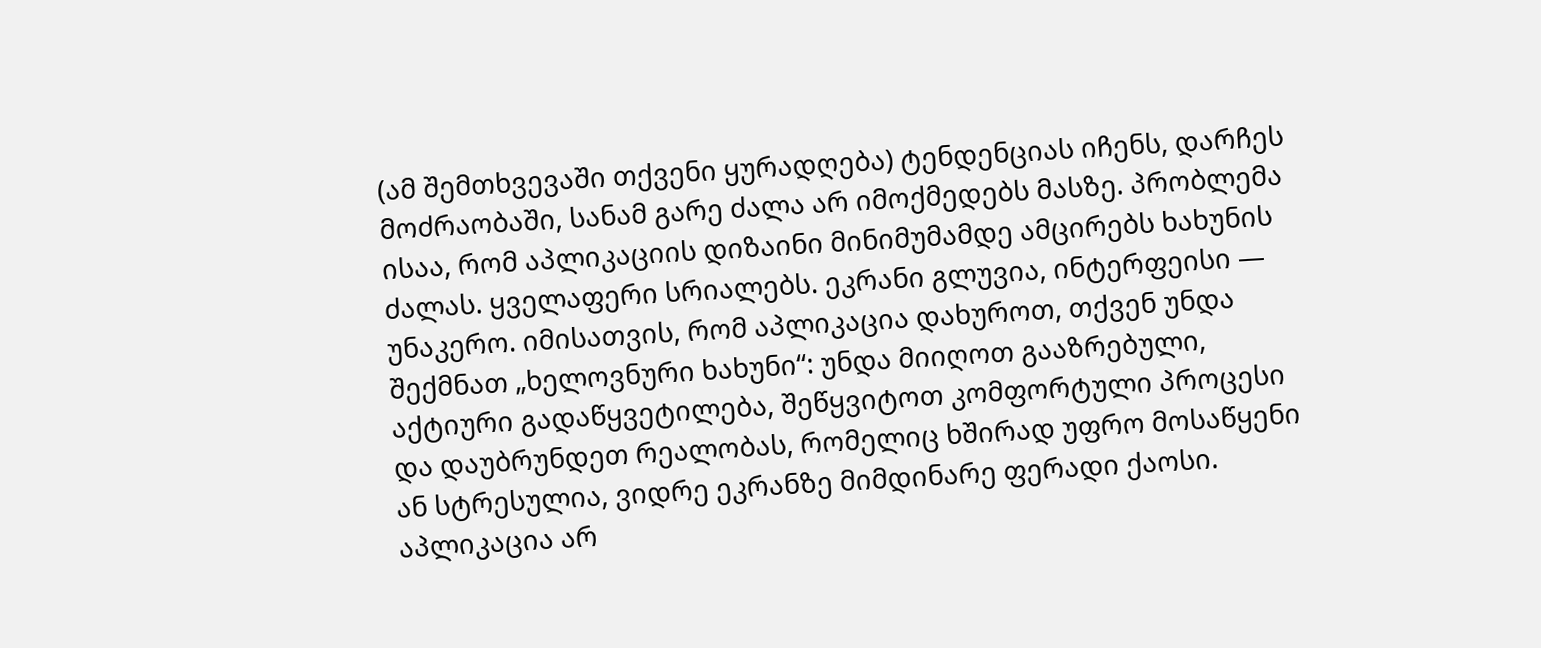(ამ შემთხვევაში თქვენი ყურადღება) ტენდენციას იჩენს, დარჩეს მოძრაობაში, სანამ გარე ძალა არ იმოქმედებს მასზე. პრობლემა ისაა, რომ აპლიკაციის დიზაინი მინიმუმამდე ამცირებს ხახუნის ძალას. ყველაფერი სრიალებს. ეკრანი გლუვია, ინტერფეისი — უნაკერო. იმისათვის, რომ აპლიკაცია დახუროთ, თქვენ უნდა შექმნათ „ხელოვნური ხახუნი“: უნდა მიიღოთ გააზრებული, აქტიური გადაწყვეტილება, შეწყვიტოთ კომფორტული პროცესი და დაუბრუნდეთ რეალობას, რომელიც ხშირად უფრო მოსაწყენი ან სტრესულია, ვიდრე ეკრანზე მიმდინარე ფერადი ქაოსი. აპლიკაცია არ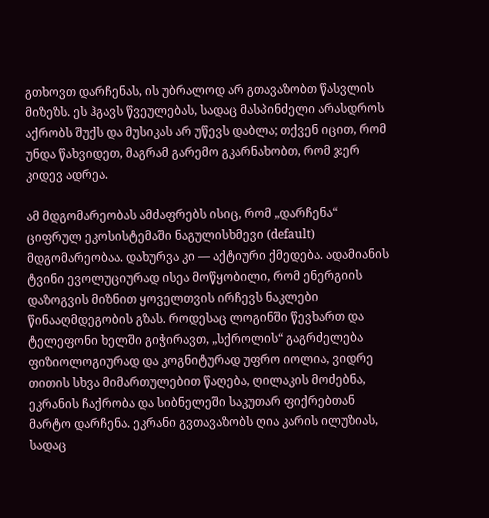გთხოვთ დარჩენას, ის უბრალოდ არ გთავაზობთ წასვლის მიზეზს. ეს ჰგავს წვეულებას, სადაც მასპინძელი არასდროს აქრობს შუქს და მუსიკას არ უწევს დაბლა; თქვენ იცით, რომ უნდა წახვიდეთ, მაგრამ გარემო გკარნახობთ, რომ ჯერ კიდევ ადრეა.

ამ მდგომარეობას ამძაფრებს ისიც, რომ „დარჩენა“ ციფრულ ეკოსისტემაში ნაგულისხმევი (default) მდგომარეობაა. დახურვა კი — აქტიური ქმედება. ადამიანის ტვინი ევოლუციურად ისეა მოწყობილი, რომ ენერგიის დაზოგვის მიზნით ყოველთვის ირჩევს ნაკლები წინააღმდეგობის გზას. როდესაც ლოგინში წევხართ და ტელეფონი ხელში გიჭირავთ, „სქროლის“ გაგრძელება ფიზიოლოგიურად და კოგნიტურად უფრო იოლია, ვიდრე თითის სხვა მიმართულებით წაღება, ღილაკის მოძებნა, ეკრანის ჩაქრობა და სიბნელეში საკუთარ ფიქრებთან მარტო დარჩენა. ეკრანი გვთავაზობს ღია კარის ილუზიას, სადაც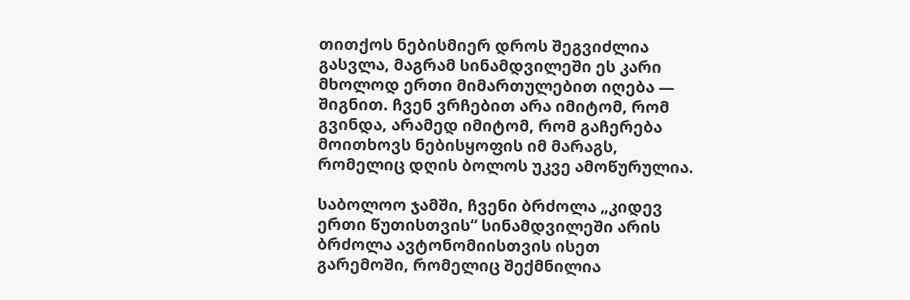თითქოს ნებისმიერ დროს შეგვიძლია გასვლა, მაგრამ სინამდვილეში ეს კარი მხოლოდ ერთი მიმართულებით იღება — შიგნით. ჩვენ ვრჩებით არა იმიტომ, რომ გვინდა, არამედ იმიტომ, რომ გაჩერება მოითხოვს ნებისყოფის იმ მარაგს, რომელიც დღის ბოლოს უკვე ამოწურულია.

საბოლოო ჯამში, ჩვენი ბრძოლა „კიდევ ერთი წუთისთვის“ სინამდვილეში არის ბრძოლა ავტონომიისთვის ისეთ გარემოში, რომელიც შექმნილია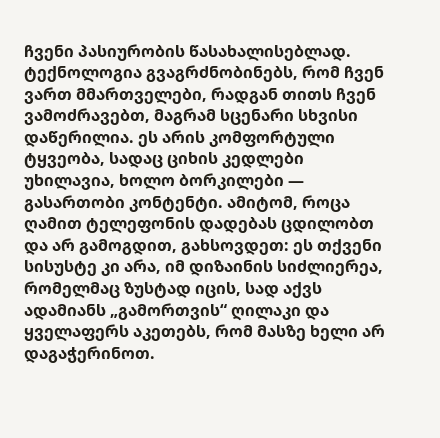ჩვენი პასიურობის წასახალისებლად. ტექნოლოგია გვაგრძნობინებს, რომ ჩვენ ვართ მმართველები, რადგან თითს ჩვენ ვამოძრავებთ, მაგრამ სცენარი სხვისი დაწერილია. ეს არის კომფორტული ტყვეობა, სადაც ციხის კედლები უხილავია, ხოლო ბორკილები — გასართობი კონტენტი. ამიტომ, როცა ღამით ტელეფონის დადებას ცდილობთ და არ გამოგდით, გახსოვდეთ: ეს თქვენი სისუსტე კი არა, იმ დიზაინის სიძლიერეა, რომელმაც ზუსტად იცის, სად აქვს ადამიანს „გამორთვის“ ღილაკი და ყველაფერს აკეთებს, რომ მასზე ხელი არ დაგაჭერინოთ.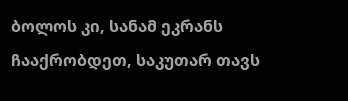ბოლოს კი, სანამ ეკრანს ჩააქრობდეთ, საკუთარ თავს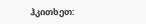ჰკითხეთ: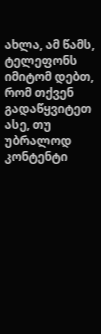ახლა, ამ წამს, ტელეფონს იმიტომ დებთ, რომ თქვენ გადაწყვიტეთ ასე, თუ უბრალოდ კონტენტი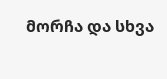მორჩა და სხვა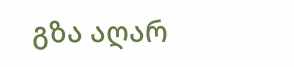გზა აღარ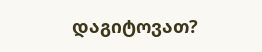დაგიტოვათ?